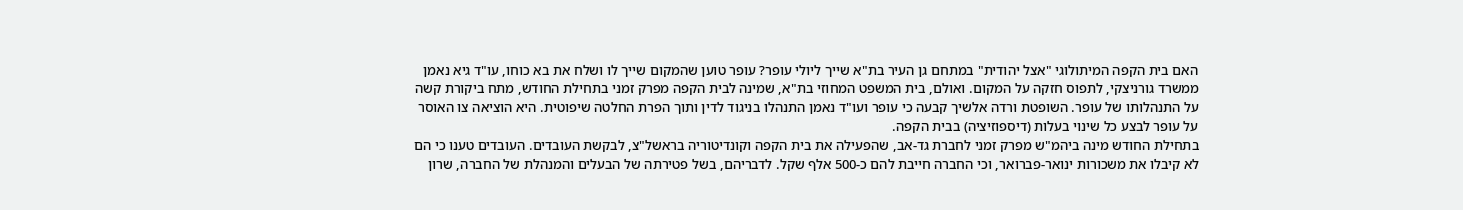האם בית הקפה המיתולוגי "אצל יהודית" במתחם גן העיר בת"א שייך ליולי עופר? עופר טוען שהמקום שייך לו ושלח את בא כוחו, עו"ד גיא נאמן ממשרד גורניצקי, לתפוס חזקה על המקום. ואולם, בית המשפט המחוזי בת"א, שמינה לבית הקפה מפרק זמני בתחילת החודש, מתח ביקורת קשה על התנהלותו של עופר. השופטת ורדה אלשיך קבעה כי עופר ועו"ד נאמן התנהלו בניגוד לדין ותוך הפרת החלטה שיפוטית. היא הוציאה צו האוסר על עופר לבצע כל שינוי בעלות (דיספוזיציה) בבית הקפה.
בתחילת החודש מינה ביהמ"ש מפרק זמני לחברת גד-אב, שהפעילה את בית הקפה וקונדיטוריה בראשל"צ, לבקשת העובדים. העובדים טענו כי הם לא קיבלו את משכורות ינואר-פברואר, וכי החברה חייבת להם כ-500 אלף שקל. לדבריהם, בשל פטירתה של הבעלים והמנהלת של החברה, שרון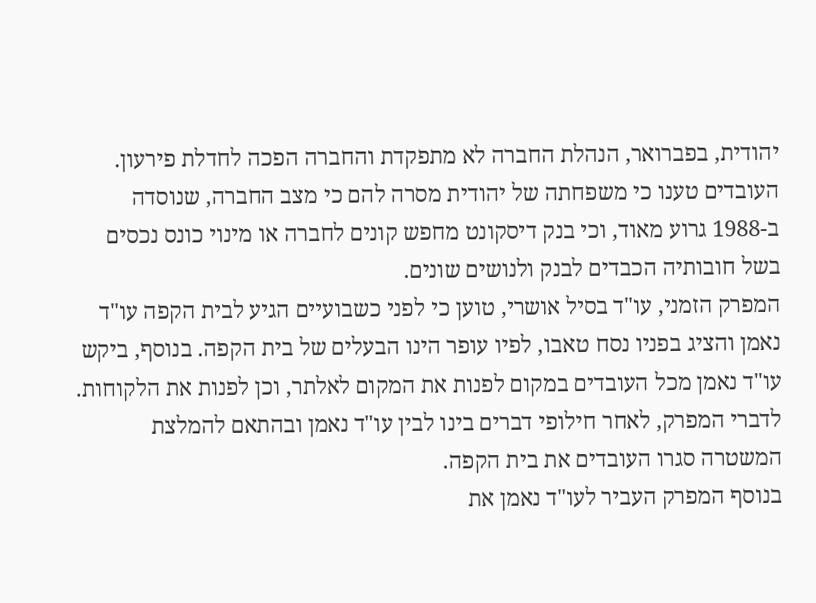יהודית, בפברואר, הנהלת החברה לא מתפקדת והחברה הפכה לחדלת פירעון. העובדים טענו כי משפחתה של יהודית מסרה להם כי מצב החברה, שנוסדה ב-1988 גרוע מאוד, וכי בנק דיסקונט מחפש קונים לחברה או מינוי כונס נכסים בשל חובותיה הכבדים לבנק ולנושים שונים.
המפרק הזמני, עו"ד בסיל אושרי, טוען כי לפני כשבועיים הגיע לבית הקפה עו"ד נאמן והציג בפניו נסח טאבו, לפיו עופר הינו הבעלים של בית הקפה. בנוסף, ביקש עו"ד נאמן מכל העובדים במקום לפנות את המקום לאלתר, וכן לפנות את הלקוחות. לדברי המפרק, לאחר חילופי דברים בינו לבין עו"ד נאמן ובהתאם להמלצת המשטרה סגרו העובדים את בית הקפה.
בנוסף המפרק העביר לעו"ד נאמן את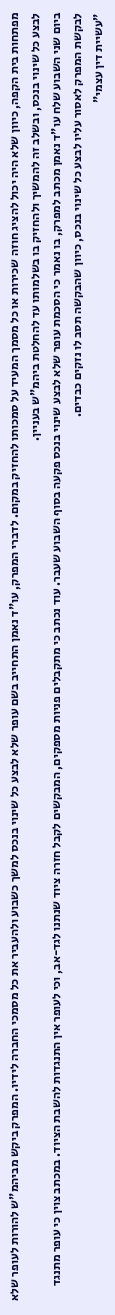מפתחות בית הקפה, כיוון שלא היה יכול להציג חוזה שכירות או כל מסמך המעיד על סמכותו להחזיק במקום. לדברי המפרק, עו"ד נאמן התחייב בשם עופר שלא לבצע כל שינוי בנכס למשך כשבוע ולהעביר את כל מסמכי החברה לידיו. המפרק ביקש מביהמ"ש להורות לעופר שלא לבצע כל שינוי בנכס, ובשלב זה להמשיך ולהחזיק בו בשלמותו עד להחלטת ביהמ"ש בעניין.
ביום שני השבוע שלח עו"ד נאמן מכתב למפרק, בו נאמר כי הסכמת עופר שלא לבצע שינוי בנכס פקעה בסוף השבוע שעבר. עוד נכתב כי מתקבלים פניות מספקים, המבקשים לקבל חזרה ציוד שנתנו לגד-אב, וכי לעופר אין התנגדות להשבת הציוד. במכתב צוין כי עופר מתנגד לבקשת המפרק לאסור עליו לבצע כל שינוי בנכס, כיוון שהבקשה תסב לו נזקים כבדים.
"עשיית דין עצמי"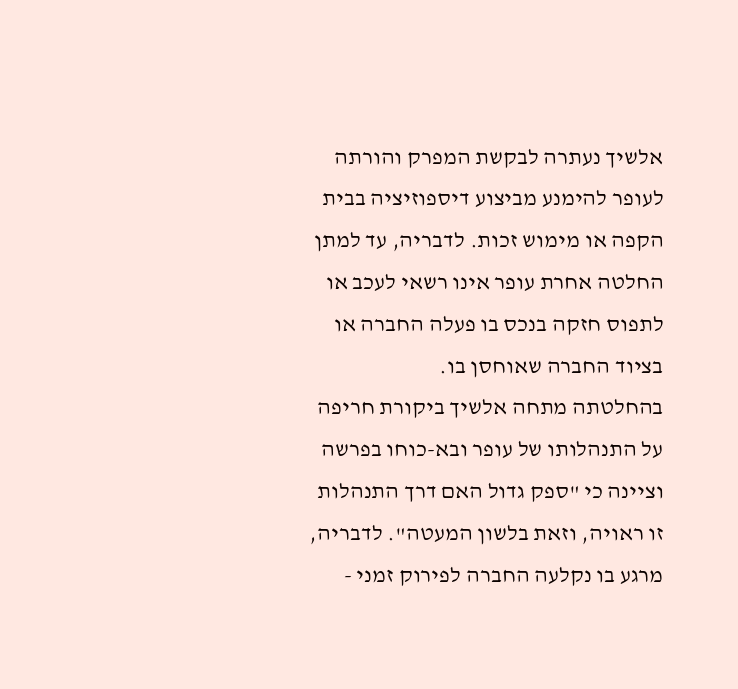אלשיך נעתרה לבקשת המפרק והורתה לעופר להימנע מביצוע דיספוזיציה בבית הקפה או מימוש זכות. לדבריה, עד למתן החלטה אחרת עופר אינו רשאי לעכב או לתפוס חזקה בנכס בו פעלה החברה או בציוד החברה שאוחסן בו.
בהחלטתה מתחה אלשיך ביקורת חריפה על התנהלותו של עופר ובא-כוחו בפרשה וציינה כי "ספק גדול האם דרך התנהלות זו ראויה, וזאת בלשון המעטה". לדבריה, מרגע בו נקלעה החברה לפירוק זמני -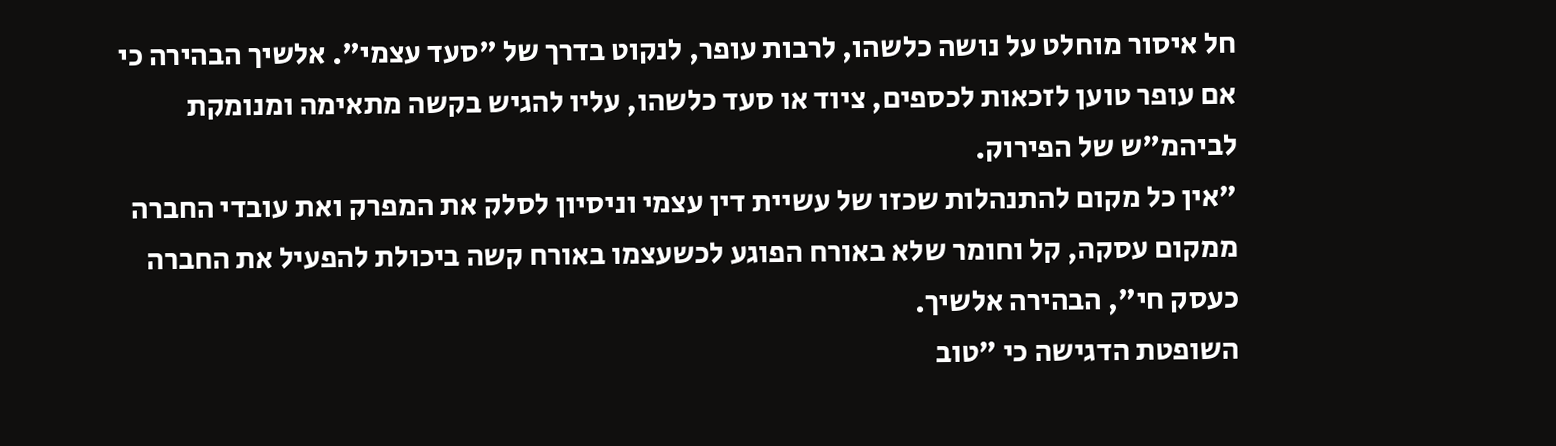חל איסור מוחלט על נושה כלשהו, לרבות עופר, לנקוט בדרך של "סעד עצמי". אלשיך הבהירה כי אם עופר טוען לזכאות לכספים, ציוד או סעד כלשהו, עליו להגיש בקשה מתאימה ומנומקת לביהמ"ש של הפירוק.
"אין כל מקום להתנהלות שכזו של עשיית דין עצמי וניסיון לסלק את המפרק ואת עובדי החברה ממקום עסקה, קל וחומר שלא באורח הפוגע לכשעצמו באורח קשה ביכולת להפעיל את החברה כעסק חי", הבהירה אלשיך.
השופטת הדגישה כי "טוב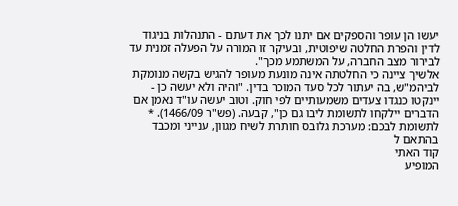יעשו הן עופר והספקים אם יתנו לכך את דעתם - התנהלות בניגוד לדין והפרת החלטה שיפוטית, ובעיקר זו המורה על הפעלה זמנית עד לבירור מצב החברה, על המשתמע מכך".
אלשיך ציינה כי החלטתה אינה מונעת מעופר להגיש בקשה מנומקת לביהמ"ש, בה יעתור לכל סעד המוכר בדין. "והיה ולא יעשה כן - יינקטו כנגדו צעדים משמעותיים לפי חוק. וטוב יעשה עו"ד נאמן אם הדברים יילקחו לתשומת ליבו גם כן", קבעה. (פש"ר 1466/09). *
לתשומת לבכם: מערכת גלובס חותרת לשיח מגוון, ענייני ומכבד בהתאם ל
קוד האתי
המופיע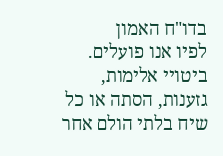בדו"ח האמון
לפיו אנו פועלים. ביטויי אלימות, גזענות, הסתה או כל שיח בלתי הולם אחר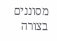מסוננים בצורה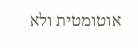אוטומטית ולא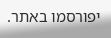יפורסמו באתר.